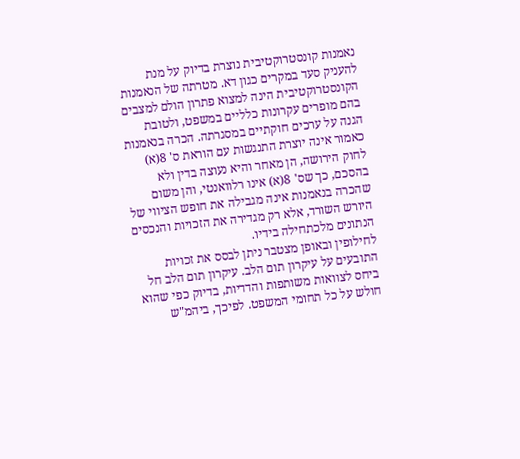נאמנות קונסטרוקטיבית נוצרת בדיוק על מנת להעניק סעד במקרים כגון דא. מטרתה של הנאמנות הקונסטרוקטיבית הינה למצוא פתרון הולם למצבים בהם מופרים עקרונות כלליים במשפט, ולטובת הגנה על ערכים חוקתיים במסגרתה. הכרה בנאמנות כאמור אינה יוצרת התנגשות עם הוראת ס' 8(א) לחוק הירושה, הן מאחר והיא נעוצה בדין ולא בהסכם, כך שס' 8(א) אינו רלוואנטי, והן משום שהכרה בנאמנות אינה מגבילה את חופש הציווי של היורש השורד, אלא רק מגדירה את הזכויות והנכסים הנתונים מלכתחילה בידיו.
לחילופין ובאופן מצטבר ניתן לבסס את זכויות התובעים על עיקרון תום הלב. עיקרון תום הלב חל ביחס לצוואות משותפות והדדיות, בדיוק כפי שהוא חולש על כל תחומי המשפט. לפיכך, ביהמ"ש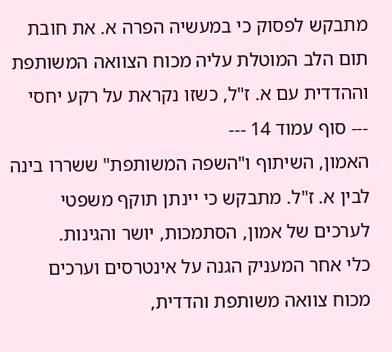מתבקש לפסוק כי במעשיה הפרה א. את חובת תום הלב המוטלת עליה מכוח הצוואה המשותפת וההדדית עם א. ז"ל, כשזו נקראת על רקע יחסי
--- סוף עמוד 14 ---
האמון, השיתוף ו"השפה המשותפת" ששררו בינה לבין א. ז"ל. מתבקש כי יינתן תוקף משפטי לערכים של אמון, הסתמכות, יושר והגינות.
כלי אחר המעניק הגנה על אינטרסים וערכים מכוח צוואה משותפת והדדית,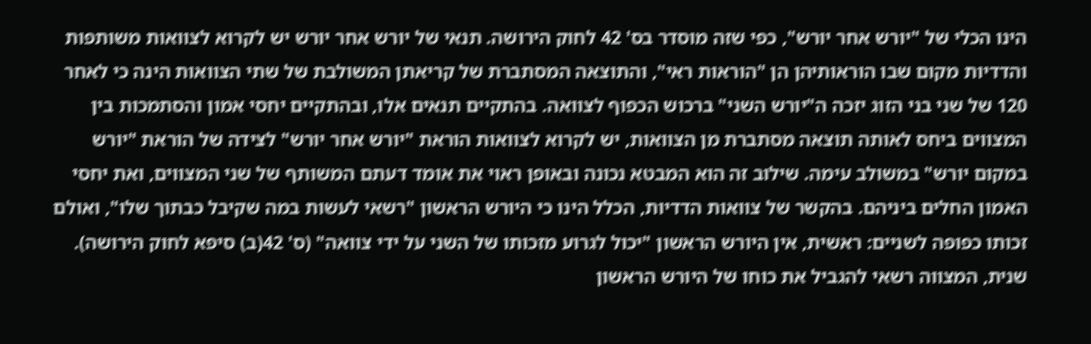הינו הכלי של "יורש אחר יורש", כפי שזה מוסדר בס' 42 לחוק הירושה. תנאי של יורש אחר יורש יש לקרוא לצוואות משותפות והדדיות מקום שבו הוראותיהן הן "הוראות ראי", והתוצאה המסתברת של קריאתן המשולבת של שתי הצוואות הינה כי לאחר 120 של שני בני הזוג יזכה ה"יורש השני" ברכוש הכפוף לצוואה. בהתקיים תנאים אלו, ובהתקיים יחסי אמון והסתמכות בין המצווים ביחס לאותה תוצאה מסתברת מן הצוואות, יש לקרוא לצוואות הוראת "יורש אחר יורש" לצידה של הוראת "יורש במקום יורש" במשולב עימה. שילוב זה הוא המבטא נכונה ובאופן ראוי את אומד דעתם המשותף של שני המצווים, ואת יחסי האמון החלים ביניהם. בהקשר של צוואות הדדיות, הכלל הינו כי היורש הראשון "רשאי לעשות במה שקיבל כבתוך שלו", ואולם זכותו כפופה לשניים: ראשית, אין היורש הראשון "יכול לגרוע מזכותו של השני על ידי צוואה" (ס' 42(ב) סיפא לחוק הירושה). שנית, המצווה רשאי להגביל את כוחו של היורש הראשון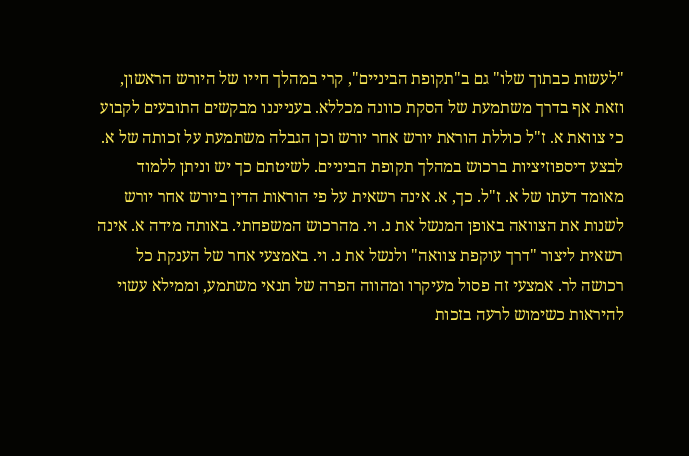"לעשות כבתוך שלו" גם ב"תקופת הביניים", קרי במהלך חייו של היורש הראשון, וזאת אף בדרך משתמעת של הסקת כוונה מכללא. בענייננו מבקשים התובעים לקבוע כי צוואת א. ז"ל כוללת הוראת יורש אחר יורש וכן הגבלה משתמעת על זכותה של א. לבצע דיספוזיציות ברכוש במהלך תקופת הביניים. לשיטתם כך יש וניתן ללמוד מאומד דעתו של א. ז"ל. כך, א. אינה רשאית על פי הוראות הדין ביורש אחר יורש לשנות את הצוואה באופן המנשל את נ. וי. מהרכוש המשפחתי. באותה מידה א. אינה רשאית ליצור "דרך עוקפת צוואה" ולנשל את נ. וי. באמצעי אחר של הענקת כל רכושה לר. אמצעי זה פסול מעיקרו ומהווה הפרה של תנאי משתמע, וממילא עשוי להיראות כשימוש לרעה בזכות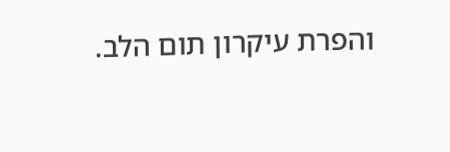והפרת עיקרון תום הלב.